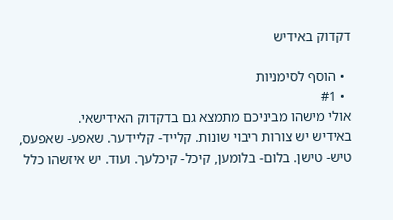דקדוק באידיש

  • הוסף לסימניות
  • #1
אולי מישהו מביניכם מתמצא גם בדקדוק האידישאי.
באידיש יש צורות ריבוי שונות. קלייד- קליידער. שאפע- שאפעס, טיש- טישן. בלום- בלומען, קיכל- קיכלעך. ועוד. יש איזשהו כלל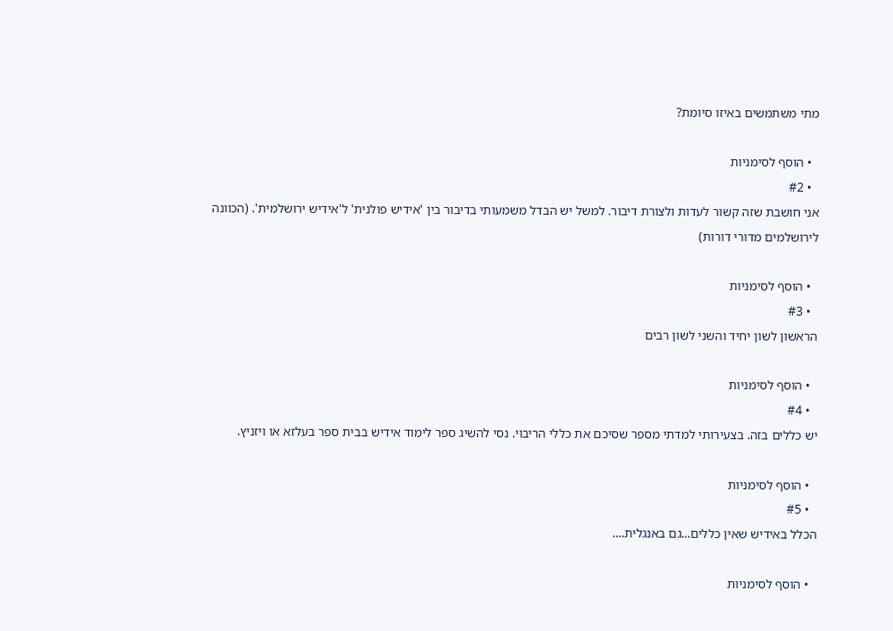מתי משתמשים באיזו סיומת?

  • הוסף לסימניות
  • #2
אני חושבת שזה קשור לעדות ולצורת דיבור. למשל יש הבדל משמעותי בדיבור בין 'אידיש פולנית' ל'אידיש ירושלמית'. (הכוונה לירושלמים מדורי דורות)

  • הוסף לסימניות
  • #3
הראשון לשון יחיד והשני לשון רבים

  • הוסף לסימניות
  • #4
יש כללים בזה. בצעירותי למדתי מספר שסיכם את כללי הריבוי. נסי להשיג ספר לימוד אידיש בבית ספר בעלזא או ויזניץ.

  • הוסף לסימניות
  • #5
הכלל באידיש שאין כללים...גם באנגלית....

  • הוסף לסימניות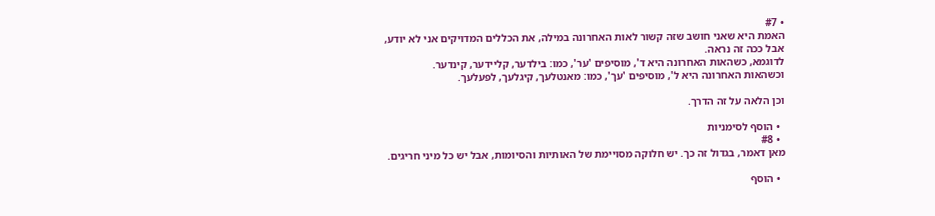• #7
האמת היא שאני חושב שזה קשור לאות האחרונה במילה, את הכללים המדויקים אני לא יודע, אבל ככה זה נראה.
לדוגמא, כשהאות האחרונה היא ד', מוסיפים 'ער', כמו: בילדער, קליידער, קינדער.
וכשהאות האחרונה היא ל', מוסיפים 'עך', כמו: מאנטלעך, קיגלעך, לפעלעך.

וכן הלאה על זה הדרך.

  • הוסף לסימניות
  • #8
מאן דאמר, בגדול זה כך. יש חלוקה מסויימת של האותיות והסיומות, אבל יש כל מיני חריגים.

  • הוסף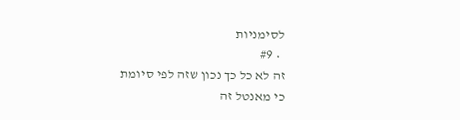לסימניות
  • #9
זה לא כל כך נכון שזה לפי סיומת
כי מאנטל זה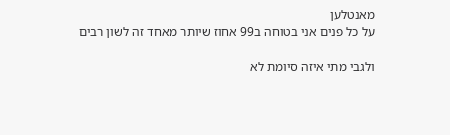מאנטלען
על כל פנים אני בטוחה ב99 אחוז שיותר מאחד זה לשון רבים

ולגבי מתי איזה סיומת לא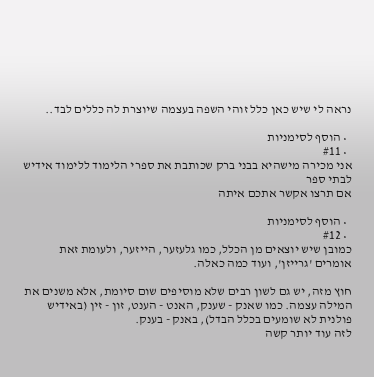נראה לי שיש כאן כלל זוהי השפה בעצמה שיוצרת לה כללים לבד..

  • הוסף לסימניות
  • #11
אני מכירה מישהיא בבני ברק שכותבת את ספרי הלימוד ללימוד אידיש לבתי ספר
אם תרצו אקשר אתכם איתה

  • הוסף לסימניות
  • #12
כמובן שיש יוצאים מן הכלל, כמו גלעזער, הייזער, ולעומת זאת אומרים 'גרייזן', ועוד כמה כאלה.

חוץ מזה, יש גם לשון רבים שלא מוסיפים שום סיומת, אלא משנים את המילה עצמה. כמו שאנק - שענק, האנט - הענט, זון - זין (באידיש פולנית לא שומעים בכלל הבדל), באנק - בענק.
לזה עוד יותר קשה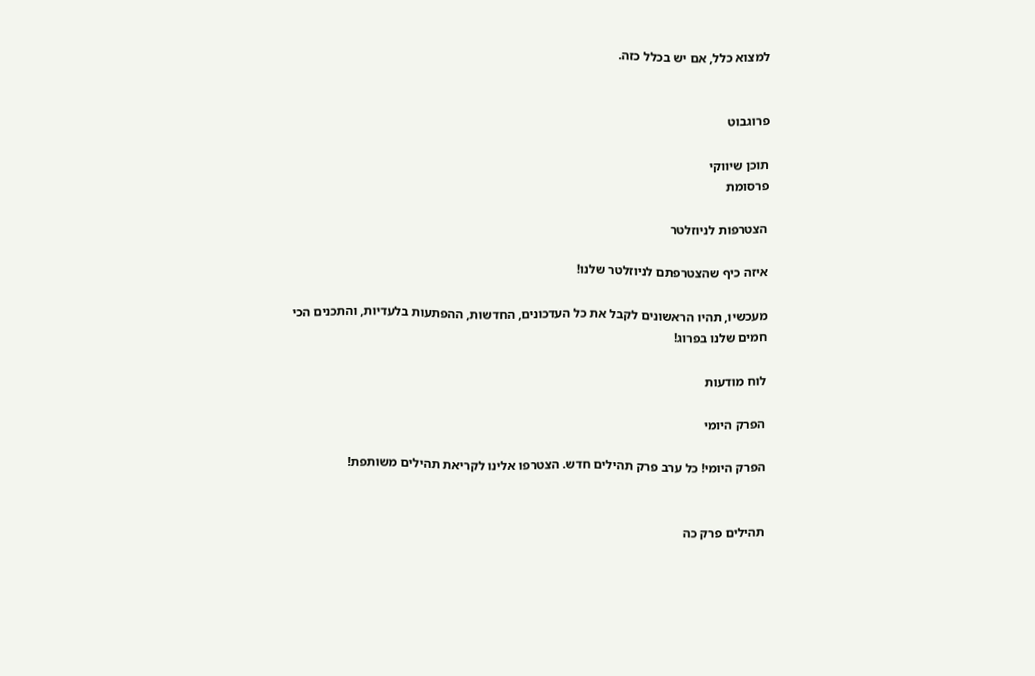למצוא כלל, אם יש בכלל כזה.


פרוגבוט

תוכן שיווקי
פרסומת

הצטרפות לניוזלטר

איזה כיף שהצטרפתם לניוזלטר שלנו!

מעכשיו, תהיו הראשונים לקבל את כל העדכונים, החדשות, ההפתעות בלעדיות, והתכנים הכי חמים שלנו בפרוג!

לוח מודעות

הפרק היומי

הפרק היומי! כל ערב פרק תהילים חדש. הצטרפו אלינו לקריאת תהילים משותפת!


תהילים פרק כה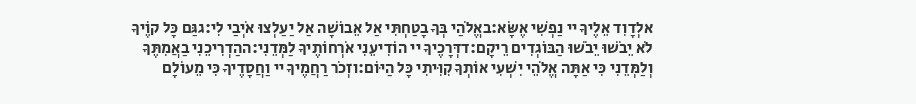אלְדָוִד אֵלֶיךָ יי נַפְשִׁי אֶשָּׂא:באֱלֹהַי בְּךָ בָטַחְתִּי אַל אֵבוֹשָׁה אַל יַעַלְצוּ אֹיְבַי לִי:גגַּם כָּל קוֶֹיךָ לֹא יֵבֹשׁוּ יֵבֹשׁוּ הַבּוֹגְדִים רֵיקָם:דדְּרָכֶיךָ יי הוֹדִיעֵנִי אֹרְחוֹתֶיךָ לַמְּדֵנִי:ההַדְרִיכֵנִי בַאֲמִתֶּךָ וְלַמְּדֵנִי כִּי אַתָּה אֱלֹהֵי יִשְׁעִי אוֹתְךָ קִוִּיתִי כָּל הַיּוֹם:וזְכֹר רַחֲמֶיךָ יי וַחֲסָדֶיךָ כִּי מֵעוֹלָם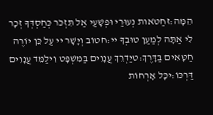הֵמָּה:זחַטֹּאות נְעוּרַי וּפְשָׁעַי אַל תִּזְכֹּר כְּחַסְדְּךָ זְכָר לִי אַתָּה לְמַעַן טוּבְךָ יי:חטוֹב וְיָשָׁר יי עַל כֵּן יוֹרֶה חַטָּאִים בַּדָּרֶךְ:טיַדְרֵךְ עֲנָוִים בַּמִּשְׁפָּט וִילַמֵּד עֲנָוִים דַּרְכּוֹ:יכָּל אָרְחוֹת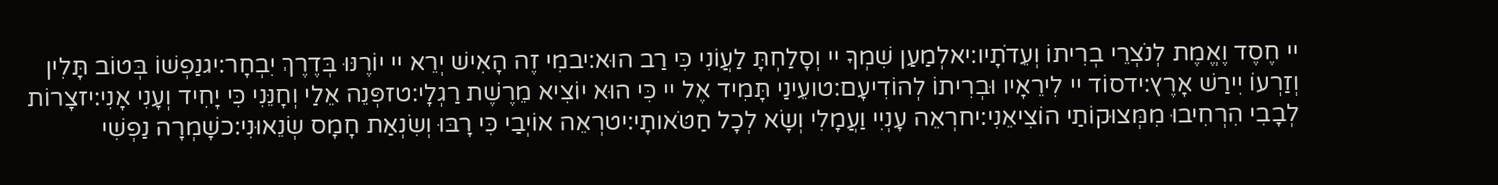יי חֶסֶד וֶאֱמֶת לְנֹצְרֵי בְרִיתוֹ וְעֵדֹתָיו:יאלְמַעַן שִׁמְךָ יי וְסָלַחְתָּ לַעֲוֹנִי כִּי רַב הוּא:יבמִי זֶה הָאִישׁ יְרֵא יי יוֹרֶנּוּ בְּדֶרֶךְ יִבְחָר:יגנַפְשׁוֹ בְּטוֹב תָּלִין וְזַרְעוֹ יִירַשׁ אָרֶץ:ידסוֹד יי לִירֵאָיו וּבְרִיתוֹ לְהוֹדִיעָם:טועֵינַי תָּמִיד אֶל יי כִּי הוּא יוֹצִיא מֵרֶשֶׁת רַגְלָי:טזפְּנֵה אֵלַי וְחָנֵּנִי כִּי יָחִיד וְעָנִי אָנִי:יזצָרוֹת לְבָבִי הִרְחִיבוּ מִמְּצוּקוֹתַי הוֹצִיאֵנִי:יחרְאֵה עָנְיִי וַעֲמָלִי וְשָׂא לְכָל חַטֹּאותָי:יטרְאֵה אוֹיְבַי כִּי רָבּוּ וְשִׂנְאַת חָמָס שְׂנֵאוּנִי:כשָׁמְרָה נַפְשִׁי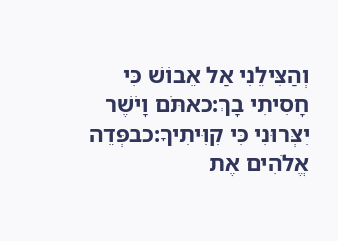וְהַצִּילֵנִי אַל אֵבוֹשׁ כִּי חָסִיתִי בָךְ:כאתֹּם וָיֹשֶׁר יִצְּרוּנִי כִּי קִוִּיתִיךָ:כבפְּדֵה אֱלֹהִים אֶת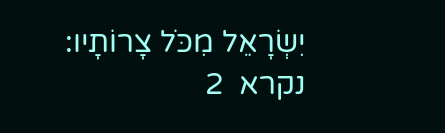יִשְׂרָאֵל מִכֹּל צָרוֹתָיו:
נקרא  2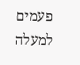פעמים
למעלה